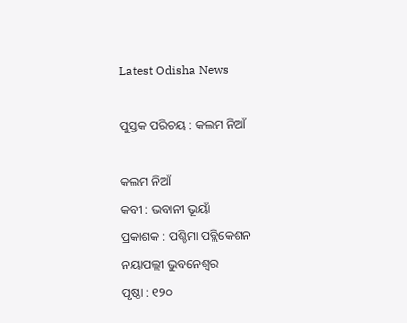Latest Odisha News

ପୁସ୍ତକ ପରିଚୟ : କଲମ ନିଆଁ

କଲମ ନିଆଁ
କବୀ : ଭବାନୀ ଭୂୟାଁ
ପ୍ରକାଶକ : ପଶ୍ଚିମା ପବ୍ଲିକେଶନ
ନୟାପଲ୍ଲୀ ଭୁବନେଶ୍ୱର
ପୃଷ୍ଠା : ୧୨୦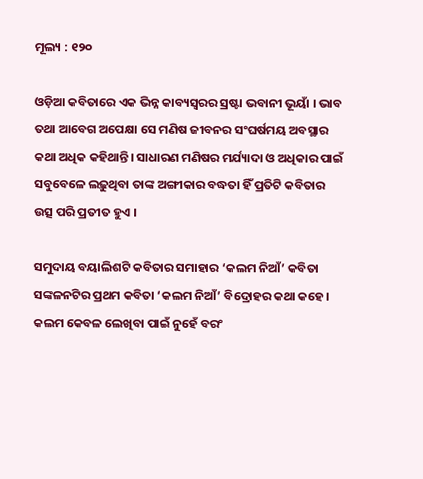ମୂଲ୍ୟ : ୧୨୦

ଓଡ଼ିଆ କବିତାରେ ଏକ ଭିନ୍ନ କାବ୍ୟସ୍ବରର ସ୍ରଷ୍ଟା ଭବାନୀ ଭୂୟାଁ । ଭାବ ତଥା ଆବେଗ ଅପେକ୍ଷା ସେ ମଣିଷ ଜୀବନର ସଂଘର୍ଷମୟ ଅବସ୍ଥାର କଥା ଅଧିକ କହିଥାନ୍ତି। ସାଧାରଣ ମଣିଷର ମର୍ଯ୍ୟାଦା ଓ ଅଧିକାର ପାଇଁ ସବୁବେଳେ ଲଢ଼ୁଥିବା ତାଙ୍କ ଅଙ୍ଗୀକାର ବଦ୍ଧତା ହିଁ ପ୍ରତିଟି କବିତାର ଉତ୍ସ ପରି ପ୍ରତୀତ ହୁଏ ।

ସମୁଦାୟ ବୟାଲିଶଟି କବିତାର ସମାହାର ‘କଲମ ନିଆଁ’ କବିତା ସଙ୍କଳନଟିର ପ୍ରଥମ କବିତା ‘କଲମ ନିଆଁ’ ବିଦ୍ରୋହର କଥା କହେ। କଲମ କେବଳ ଲେଖିବା ପାଇଁ ନୁହେଁ ବରଂ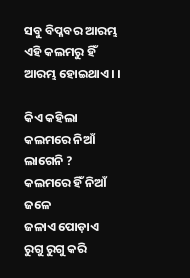ସବୁ ବିପ୍ଳବର ଆରମ୍ଭ ଏହି କଲମରୁ ହିଁ ଆରମ୍ଭ ହୋଇଥାଏ। ।

କିଏ କହିଲା କଲମରେ ନିଆଁ ଲାଗେନି ?
କଲମରେ ହିଁ ନିଆଁ ଜଳେ
ଜଳାଏ ପୋଡ଼ାଏ
ରୁଗୁ ରୁଗୁ କରି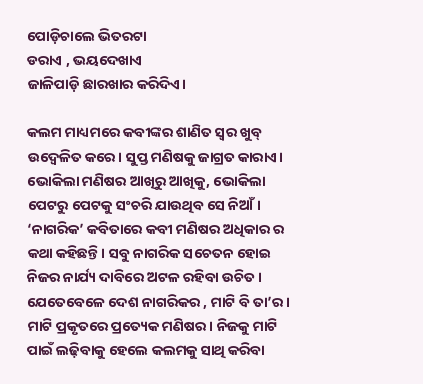ପୋଡ଼ିଚାଲେ ଭିତରଟା
ଡରାଏ , ଭୟଦେଖାଏ
ଜାଳିପାଡ଼ି ଛାରଖାର କରିଦିଏ।

କଲମ ମାଧ୍ୟମରେ କବୀଙ୍କର ଶାଣିତ ସ୍ୱର ଖୁବ୍ ଉଦ୍ବେଳିତ କରେ। ସୁପ୍ତ ମଣିଷକୁ ଜାଗ୍ରତ କାରାଏ। ଭୋକିଲା ମଣିଷର ଆଖିରୁ ଆଖିକୁ, ଭୋକିଲା ପେଟରୁ ପେଟକୁ ସଂଚରି ଯାଉଥିବ ସେ ନିଆଁ। ‘ନାଗରିକ’ କବିତାରେ କବୀ ମଣିଷର ଅଧିକାର ର କଥା କହିଛନ୍ତି। ସବୁ ନାଗରିକ ସଚେତନ ହୋଇ ନିଜର ନାର୍ଯ୍ୟ ଦାବିରେ ଅଟଳ ରହିବା ଉଚିତ। ଯେତେବେଳେ ଦେଶ ନାଗରିକର , ମାଟି ବି ତା’ର । ମାଟି ପ୍ରକୃତରେ ପ୍ରତ୍ୟେକ ମଣିଷର। ନିଜକୁ ମାଟି ପାଇଁ ଲଢ଼ିବାକୁ ହେଲେ କଲମକୁ ସାଥି କରିବା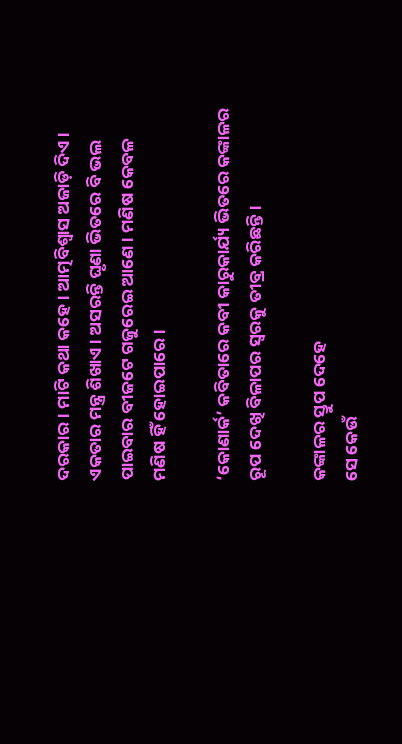ଦରକାର। ମାଟି କଥା କହେ। ଆତ୍ମବିଶ୍ବାସ ଅଜାଡ଼ି ଦିଏ। ଏକତାର ମନ୍ତ୍ର ଶିଖାଏ। ଅସରନ୍ତି ଘୃଣା ଭିତରେ ବି ଭଲ ପାଇବାର ବୀଜଟେ ଗଜୁରେଇ ଆଣେ। ମଣିଷ କେବଳ ମଣିଷ ହିଁ ହୋଇପାରେ।

‘କୋଣାର୍କ’ କବିତାରେ କବୀ କାରୁକାର୍ଯ୍ୟ ଭିତରେ କଙ୍କାଳର ରୂପ ଦେଖି ବିଳାପର ସ୍ୱରକୁ ତୀବ୍ର କରିଛନ୍ତି।

କଙ୍କାଳର ସ୍ତୁପ ଦେହେ
ସେ କେଉଁ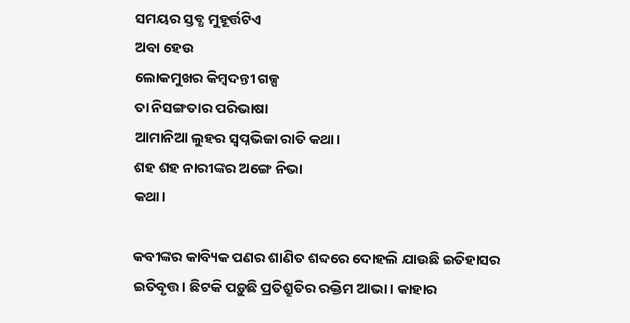ସମୟର ସ୍ତବ୍ଧ ମୁହୂର୍ତ୍ତଟିଏ
ଅବା ହେଉ
ଲୋକମୁଖର କିମ୍ବଦନ୍ତୀ ଗଳ୍ପ
ତା ନିସଙ୍ଗତାର ପରିଭାଷା
ଆମାନିଆ ଲୁହର ସ୍ୱପ୍ନଭିଜା ରାତି କଥା।
ଶହ ଶହ ନାରୀଙ୍କର ଅଙ୍ଗେ ନିଭା
କଥା।

କବୀଙ୍କର କାବ୍ୟିକ ପଣର ଶାଣିତ ଶବ୍ଦରେ ଦୋହଲି ଯାଉଛି ଇତିହାସର ଇତିବୃତ୍ତ। ଛିଟକି ପଡ଼ୁଛି ପ୍ରତିଶ୍ରୁତିର ରକ୍ତିମ ଆଭା। କାହାର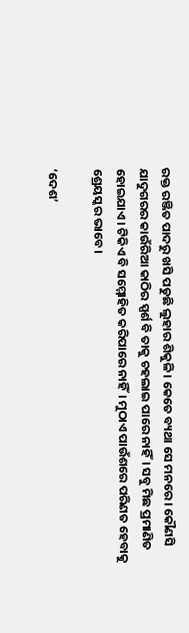ରକ୍ତ ରଞ୍ଜିତ ପାଦରୁ ଖସି ପଡୁଛି ଲୁହାର ଶିକୁଳି। କେତେ ବ୍ୟଥା ସେ ମନରେ। କୌଣସି ଯାଦୁଗରର କାଉଁରିଆ କାଠିର ସ୍ପର୍ଶ ବି ତାକୁ ଚହଲାଇ ପାରେ ନାହିଁ। ସବୁ ମିଛ ପ୍ରମାଣିତ ହୋଇଯାଏ। ଟିକିଏ ବି ସମ୍ମୋହିତ କରିପାରେ ନାହିଁ। ମୁଠାଏ ପାଉଁଶରେ ପରିଣତ ହେବାକୁ ଶ୍ରେୟସ୍କର ଭାବେ।

‘ଦେଶ’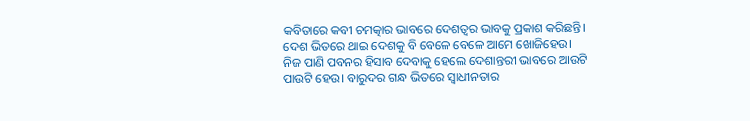କବିତାରେ କବୀ ଚମତ୍କାର ଭାବରେ ଦେଶତ୍ୱର ଭାବକୁ ପ୍ରକାଶ କରିଛନ୍ତି। ଦେଶ ଭିତରେ ଥାଇ ଦେଶକୁ ବି ବେଳେ ବେଳେ ଆମେ ଖୋଜିହେଉ। ନିଜ ପାଣି ପବନର ହିସାବ ଦେବାକୁ ହେଲେ ଦେଶାନ୍ତରୀ ଭାବରେ ଆଉଟି ପାଉଟି ହେଉ। ବାରୁଦର ଗନ୍ଧ ଭିତରେ ସ୍ୱାଧୀନତାର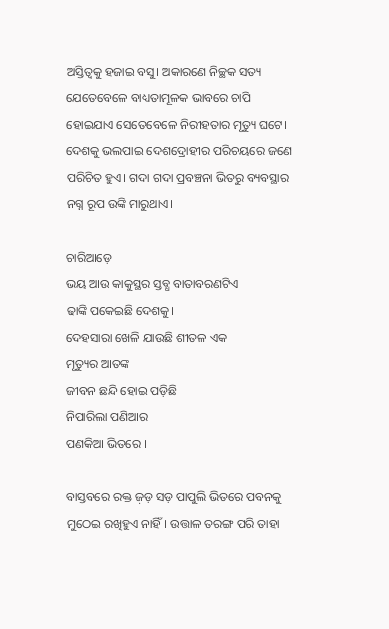ଅସ୍ତିତ୍ୱକୁ ହଜାଇ ବସୁ। ଅକାରଣେ ନିଚ୍ଛକ ସତ୍ୟ ଯେତେବେଳେ ବାଧ୍ୟତାମୂଳକ ଭାବରେ ଚାପି ହୋଇଯାଏ ସେତେବେଳେ ନିରୀହତାର ମୃତ୍ୟୁ ଘଟେ। ଦେଶକୁ ଭଲପାଇ ଦେଶଦ୍ରୋହୀର ପରିଚୟରେ ଜଣେ ପରିଚିତ ହୁଏ। ଗଦା ଗଦା ପ୍ରବଞ୍ଚନା ଭିତରୁ ବ୍ୟବସ୍ଥାର ନଗ୍ନ ରୂପ ଉଙ୍କି ମାରୁଥାଏ।

ଚାରିଆଡ଼େ
ଭୟ ଆଉ କାକୁସ୍ଥର ସ୍ତବ୍ଧ ବାତାବରଣଟିଏ
ଢାଙ୍କି ପକେଇଛି ଦେଶକୁ।
ଦେହସାରା ଖେଳି ଯାଉଛି ଶୀତଳ ଏକ
ମୃତ୍ୟୁର ଆତଙ୍କ
ଜୀବନ ଛନ୍ଦି ହୋଇ ପଡ଼ିଛି
ନିପାରିଲା ପଣିଆର
ପଣକିଆ ଭିତରେ ।

ବାସ୍ତବରେ ରକ୍ତ ଜ଼ଡ଼ ସଡ଼ ପାପୁଲି ଭିତରେ ପବନକୁ ମୁଠେଇ ରଖିହୁଏ ନାହିଁ। ଉତ୍ତାଳ ତରଙ୍ଗ ପରି ତାହା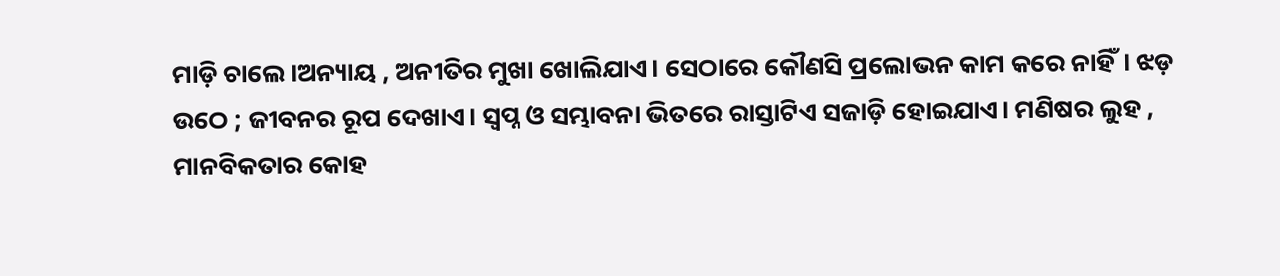ମାଡ଼ି ଚାଲେ।ଅନ୍ୟାୟ , ଅନୀତିର ମୁଖା ଖୋଲିଯାଏ। ସେଠାରେ କୌଣସି ପ୍ରଲୋଭନ କାମ କରେ ନାହିଁ। ଝଡ଼ ଉଠେ ; ଜୀବନର ରୂପ ଦେଖାଏ। ସ୍ୱପ୍ନ ଓ ସମ୍ଭାବନା ଭିତରେ ରାସ୍ତାଟିଏ ସଜାଡ଼ି ହୋଇଯାଏ। ମଣିଷର ଲୁହ , ମାନବିକତାର କୋହ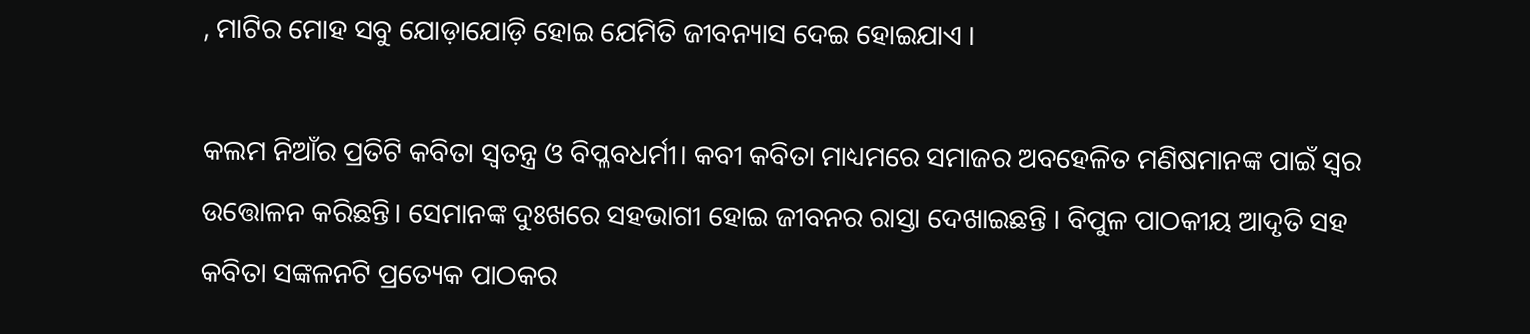, ମାଟିର ମୋହ ସବୁ ଯୋଡ଼ାଯୋଡ଼ି ହୋଇ ଯେମିତି ଜୀବନ୍ୟାସ ଦେଇ ହୋଇଯାଏ ।

କଲମ ନିଆଁର ପ୍ରତିଟି କବିତା ସ୍ୱତନ୍ତ୍ର ଓ ବିପ୍ଳବଧର୍ମୀ। କବୀ କବିତା ମାଧ୍ୟମରେ ସମାଜର ଅବହେଳିତ ମଣିଷମାନଙ୍କ ପାଇଁ ସ୍ୱର ଉତ୍ତୋଳନ କରିଛନ୍ତି। ସେମାନଙ୍କ ଦୁଃଖରେ ସହଭାଗୀ ହୋଇ ଜୀବନର ରାସ୍ତା ଦେଖାଇଛନ୍ତି । ବିପୁଳ ପାଠକୀୟ ଆଦୃତି ସହ କବିତା ସଙ୍କଳନଟି ପ୍ରତ୍ୟେକ ପାଠକର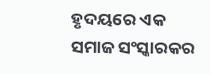ହୃଦୟରେ ଏକ ସମାଜ ସଂସ୍କାରକର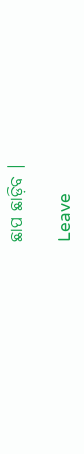ଛାପ ଛାଡ଼ିବ ।

Leave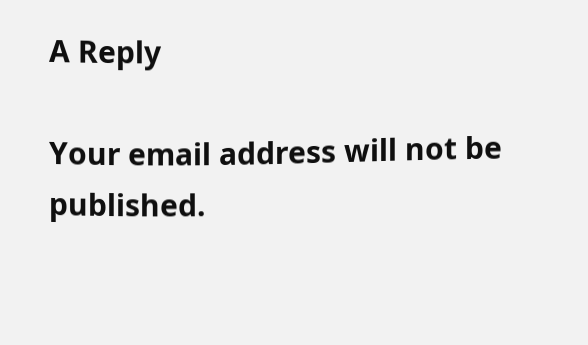A Reply

Your email address will not be published.